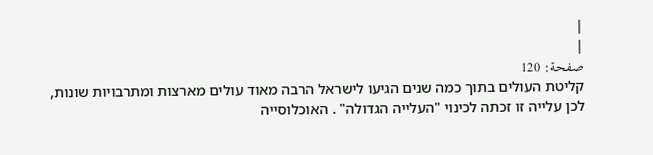|
|
صفحة: 120
קליטת העולים בתוך כמה שנים הגיעו לישראל הרבה מאוד עולים מארצות ומתרבויות שונות, לכן עלייה זו זכתה לכינוי "העלייה הגדולה" . האוכלוסייה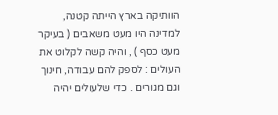הוותיקה בארץ הייתה קטנה, למדינה היו מעט משאבים ( בעיקר מעט כסף ) , והיה קשה לקלוט את העולים : לספק להם עבודה, חינוך וגם מגורים . כדי שלעולים יהיה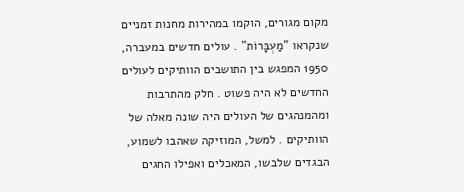מקום מגורים, הוקמו במהירות מחנות זמניים שנקראו "מַעְבָּרוֹת" . עולים חדשים במעברה, 1950 המפגש בין התושבים הוותיקים לעולים החדשים לא היה פשוט . חלק מהתרבות ומהמנהגים של העולים היה שונה מאלה של הוותיקים . למשל, המוזיקה שאהבו לשמוע, הבגדים שלבשו, המאכלים ואפילו החגים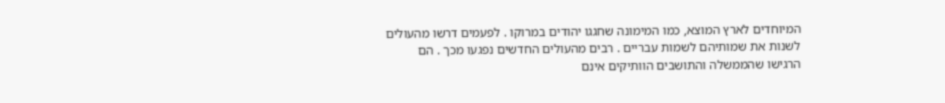המיוחדים לארץ המוצא, כמו המימונה שחגגו יהודים במרוקו . לפעמים דרשו מהעולים לשנות את שמותיהם לשמות עבריים . רבים מהעולים החדשים נפגעו מכך . הם הרגישו שהממשלה והתושבים הוותיקים אינם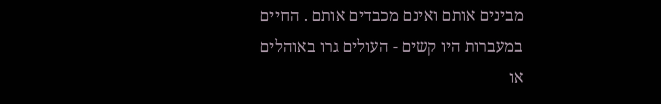מבינים אותם ואינם מכבדים אותם . החיים במעברות היו קשים - העולים גרו באוהלים או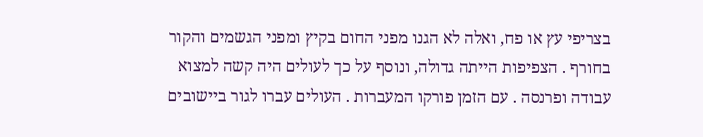בצריפי עץ או פח, ואלה לא הגנו מפני החום בקיץ ומפני הגשמים והקור בחורף . הצפיפות הייתה גדולה, ונוסף על כך לעולים היה קשה למצוא עבודה ופרנסה . עם הזמן פורקו המעברות . העולים עברו לגור ביישובים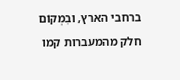ברחבי הארץ, ובִמְקוֹם חלק מהמעברות קמו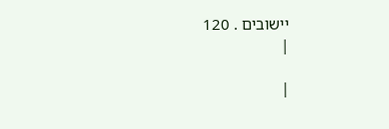יישובים . 120
|

|